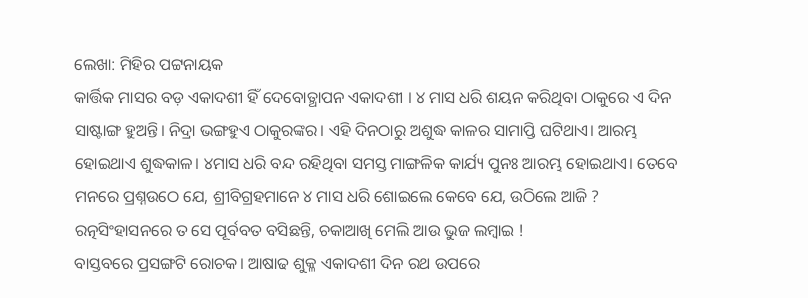ଲେଖା: ମିହିର ପଟ୍ଟନାୟକ
କାର୍ତ୍ତିକ ମାସର ବଡ଼ ଏକାଦଶୀ ହିଁ ଦେବୋତ୍ଥାପନ ଏକାଦଶୀ । ୪ ମାସ ଧରି ଶୟନ କରିଥିବା ଠାକୁରେ ଏ ଦିନ ସାଷ୍ଟାଙ୍ଗ ହୁଅନ୍ତି। ନିଦ୍ରା ଭଙ୍ଗହୁଏ ଠାକୁରଙ୍କର। ଏହି ଦିନଠାରୁ ଅଶୁଦ୍ଧ କାଳର ସାମାପ୍ତି ଘଟିଥାଏ। ଆରମ୍ଭ ହୋଇଥାଏ ଶୁଦ୍ଧକାଳ। ୪ମାସ ଧରି ବନ୍ଦ ରହିଥିବା ସମସ୍ତ ମାଙ୍ଗଳିକ କାର୍ଯ୍ୟ ପୁନଃ ଆରମ୍ଭ ହୋଇଥାଏ। ତେବେ ମନରେ ପ୍ରଶ୍ନଉଠେ ଯେ, ଶ୍ରୀବିଗ୍ରହମାନେ ୪ ମାସ ଧରି ଶୋଇଲେ କେବେ ଯେ, ଉଠିଲେ ଆଜି ? ରତ୍ନସିଂହାସନରେ ତ ସେ ପୂର୍ବବତ ବସିଛନ୍ତି, ଚକାଆଖି ମେଲି ଆଉ ଭୁଜ ଲମ୍ବାଇ !
ବାସ୍ତବରେ ପ୍ରସଙ୍ଗଟି ରୋଚକ। ଆଷାଢ ଶୁକ୍ଳ ଏକାଦଶୀ ଦିନ ରଥ ଉପରେ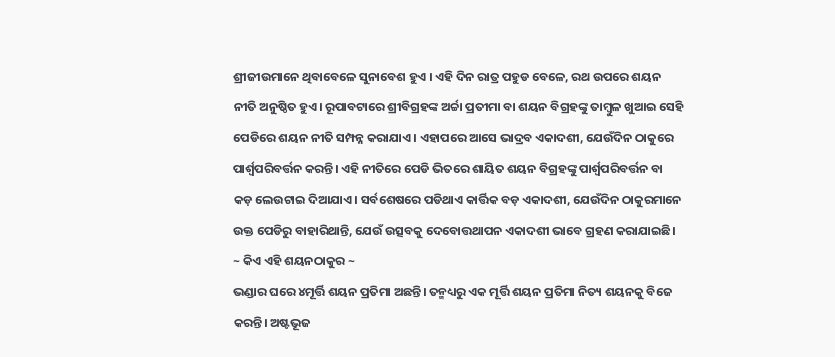ଶ୍ରୀଜୀଉମାନେ ଥିବାବେଳେ ସୁନାବେଶ ହୁଏ । ଏହି ଦିନ ରାତ୍ର ପହୁଡ ବେଳେ, ରଥ ଉପରେ ଶୟନ ନୀତି ଅନୁଷ୍ଠିତ ହୁଏ। ରୂପାବଟାରେ ଶ୍ରୀବିଗ୍ରହଙ୍କ ଅର୍ଚ୍ଚା ପ୍ରତୀମା ବା ଶୟନ ବିଗ୍ରହଙ୍କୁ ତାମ୍ବୁଳ ଖୁଆଇ ସେହି ପେଡିରେ ଶୟନ ନୀତି ସମ୍ପନ୍ନ କରାଯାଏ। ଏହାପରେ ଆସେ ଭାଦ୍ରବ ଏକାଦଶୀ, ଯେଉଁଦିନ ଠାକୁରେ ପାର୍ଶ୍ଵପରିବର୍ତ୍ତନ କରନ୍ତି। ଏହି ନୀତିରେ ପେଡି ଭିତରେ ଶାୟିତ ଶୟନ ବିଗ୍ରହଙ୍କୁ ପାର୍ଶ୍ଵପରିବର୍ତ୍ତନ ବା କଡ଼ ଲେଉଟାଇ ଦିଆଯାଏ। ସର୍ବଶେଷରେ ପଡିଥାଏ କାର୍ତ୍ତିକ ବଡ଼ ଏକାଦଶୀ, ଯେଉଁଦିନ ଠାକୁରମାନେ ଉକ୍ତ ପେଡିରୁ ବାହାରିଥାନ୍ତି, ଯେଉଁ ଉତ୍ସବକୁ ଦେବୋତ୍ତଥାପନ ଏକାଦଶୀ ଭାବେ ଗ୍ରହଣ କରାଯାଇଛି।
~ କିଏ ଏହି ଶୟନଠାକୁର ~
ଭଣ୍ଡାର ଘରେ ୪ମୂର୍ତ୍ତି ଶୟନ ପ୍ରତିମା ଅଛନ୍ତି। ତନ୍ମଧ୍ୟରୁ ଏକ ମୂର୍ତ୍ତି ଶୟନ ପ୍ରତିମା ନିତ୍ୟ ଶୟନକୁ ବିଜେ କରନ୍ତି। ଅଷ୍ଟଭୂଜ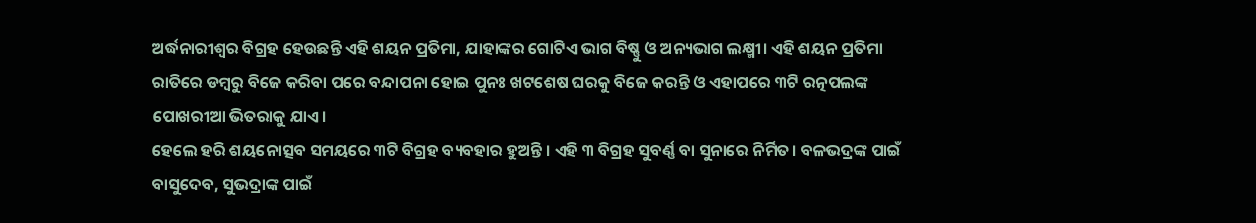ଅର୍ଦ୍ଧନାରୀଶ୍ବର ବିଗ୍ରହ ହେଉଛନ୍ତି ଏହି ଶୟନ ପ୍ରତିମା, ଯାହାଙ୍କର ଗୋଟିଏ ଭାଗ ବିଷ୍ଣୁ ଓ ଅନ୍ୟଭାଗ ଲକ୍ଷ୍ମୀ। ଏହି ଶୟନ ପ୍ରତିମା ରାତିରେ ଡମ୍ବରୁ ବିଜେ କରିବା ପରେ ବନ୍ଦାପନା ହୋଇ ପୁନଃ ଖଟଶେଷ ଘରକୁ ବିଜେ କରନ୍ତି ଓ ଏହାପରେ ୩ଟି ରତ୍ନପଲଙ୍କ ପୋଖରୀଆ ଭିତରାକୁ ଯାଏ।
ହେଲେ ହରି ଶୟନୋତ୍ସବ ସମୟରେ ୩ଟି ବିଗ୍ରହ ବ୍ୟବହାର ହୁଅନ୍ତି । ଏହି ୩ ବିଗ୍ରହ ସୁବର୍ଣ୍ଣ ବା ସୁନାରେ ନିର୍ମିତ। ବଳଭଦ୍ରଙ୍କ ପାଇଁ ବାସୁଦେବ, ସୁଭଦ୍ରାଙ୍କ ପାଇଁ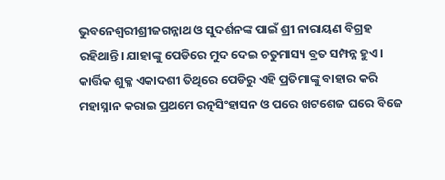ଭୁବନେଶ୍ବରୀଶ୍ରୀଜଗନ୍ନାଥ ଓ ସୁଦର୍ଶନଙ୍କ ପାଇଁ ଶ୍ରୀ ନାରାୟଣ ବିଗ୍ରହ ରହିଥାନ୍ତି। ଯାହାଙ୍କୁ ପେଡିରେ ମୁଦ ଦେଇ ଚତୁମାସ୍ୟ ବ୍ରତ ସମ୍ପନ୍ନ ହୁଏ।
କାର୍ତ୍ତିକ ଶୁକ୍ଳ ଏକାଦଶୀ ତିଥିରେ ପେଡିରୁ ଏହି ପ୍ରତିମାଙ୍କୁ ବାହାର କରି ମହାସ୍ନାନ କରାଇ ପ୍ରଥମେ ରତ୍ନସିଂହାସନ ଓ ପରେ ଖଟଶେଜ ଘରେ ବିଜେ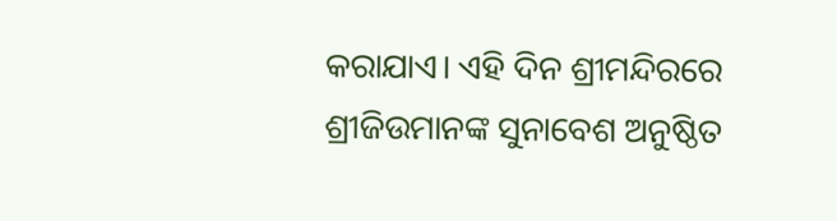କରାଯାଏ। ଏହି ଦିନ ଶ୍ରୀମନ୍ଦିରରେ ଶ୍ରୀଜିଉମାନଙ୍କ ସୁନାବେଶ ଅନୁଷ୍ଠିତ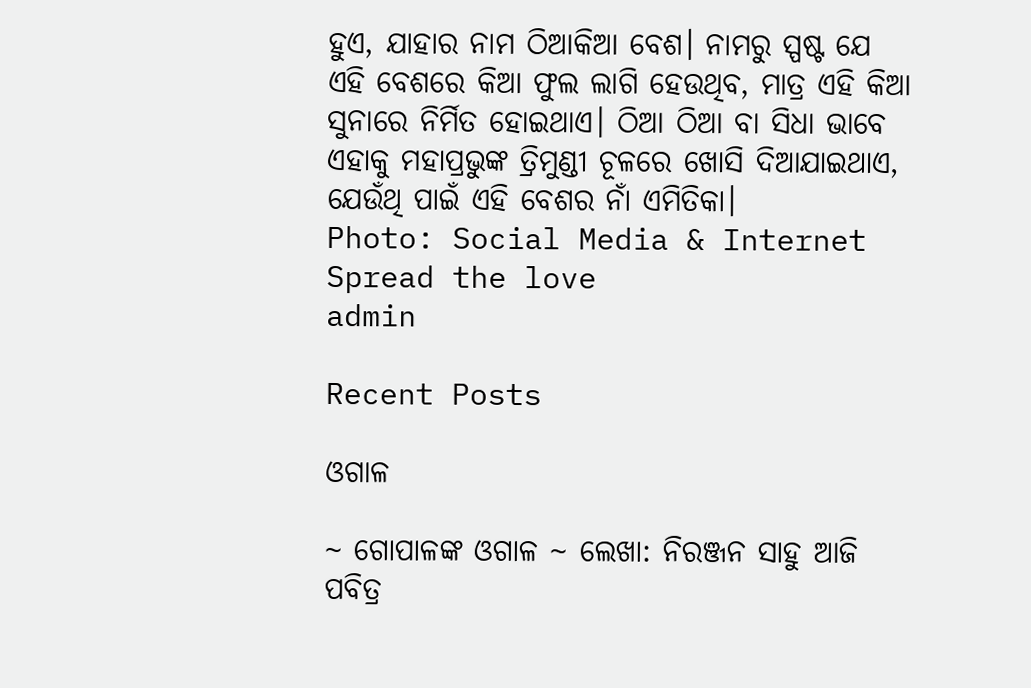ହୁଏ, ଯାହାର ନାମ ଠିଆକିଆ ବେଶ। ନାମରୁ ସ୍ପଷ୍ଟ ଯେ ଏହି ବେଶରେ କିଆ ଫୁଲ ଲାଗି ହେଉଥିବ, ମାତ୍ର ଏହି କିଆ ସୁନାରେ ନିର୍ମିତ ହୋଇଥାଏ। ଠିଆ ଠିଆ ବା ସିଧା ଭାବେ ଏହାକୁ ମହାପ୍ରଭୁଙ୍କ ତ୍ରିମୁଣ୍ଡୀ ଚୂଳରେ ଖୋସି ଦିଆଯାଇଥାଏ, ଯେଉଁଥି ପାଇଁ ଏହି ବେଶର ନାଁ ଏମିତିକା।
Photo: Social Media & Internet
Spread the love
admin

Recent Posts

ଓଗାଳ

~ ଗୋପାଳଙ୍କ ଓଗାଳ ~ ଲେଖା: ନିରଞ୍ଜନ ସାହୁ ଆଜି ପବିତ୍ର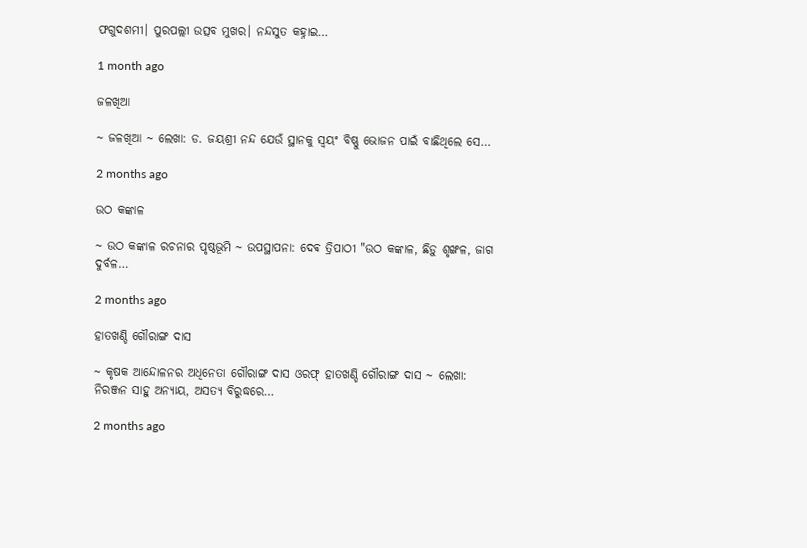ଫଗୁଦଶମୀ। ପୁରପଲ୍ଲୀ ଉତ୍ସବ ମୁଖର। ନନ୍ଦସୁତ କହ୍ନାଇ…

1 month ago

ଜଳଖିଆ

~ ଜଳଖିଆ ~ ଲେଖା: ଡ. ଜୟଶ୍ରୀ ନନ୍ଦ ଯେଉଁ ସ୍ଥାନକୁ ସ୍ବୟଂ ବିଷ୍ଣୁ ଭୋଜନ ପାଇଁ ବାଛିଥିଲେ ସେ…

2 months ago

ଉଠ କଙ୍କାଳ

~ ଉଠ କଙ୍କାଳ ରଚନାର ପୃଷ୍ଠଭୂମି ~ ଉପସ୍ଥାପନା: ଦେଵ ତ୍ରିପାଠୀ "ଉଠ କଙ୍କାଳ, ଛିଡ଼ୁ ଶୃଙ୍ଖଳ, ଜାଗ ଦୁର୍ବଳ…

2 months ago

ହାତଖଣ୍ଡି ଗୌରାଙ୍ଗ ଦାସ

~ କୃଷକ ଆନ୍ଦୋଳନର ଅଧିନେତା ଗୌରାଙ୍ଗ ଦାସ ଓରଫ୍ ହାତଖଣ୍ଡି ଗୌରାଙ୍ଗ ଦାସ ~ ଲେଖା: ନିରଞ୍ଜନ ସାହୁ ଅନ୍ୟାୟ, ଅସତ୍ୟ ବିରୁଦ୍ଧରେ…

2 months ago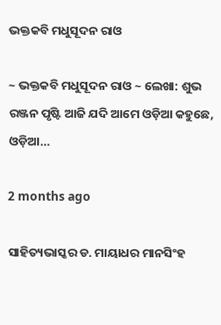ଭକ୍ତକବି ମଧୁସୂଦନ ରାଓ

~ ଭକ୍ତକବି ମଧୁସୂଦନ ରାଓ ~ ଲେଖା: ଶୁଭ ରଞ୍ଜନ ପୃଷ୍ଟି ଆଜି ଯଦି ଆମେ ଓଡ଼ିଆ କହୁଛେ, ଓଡ଼ିଆ…

2 months ago

ସାହିତ୍ୟଭାସ୍କର ଡ. ମାୟାଧର ମାନସିଂହ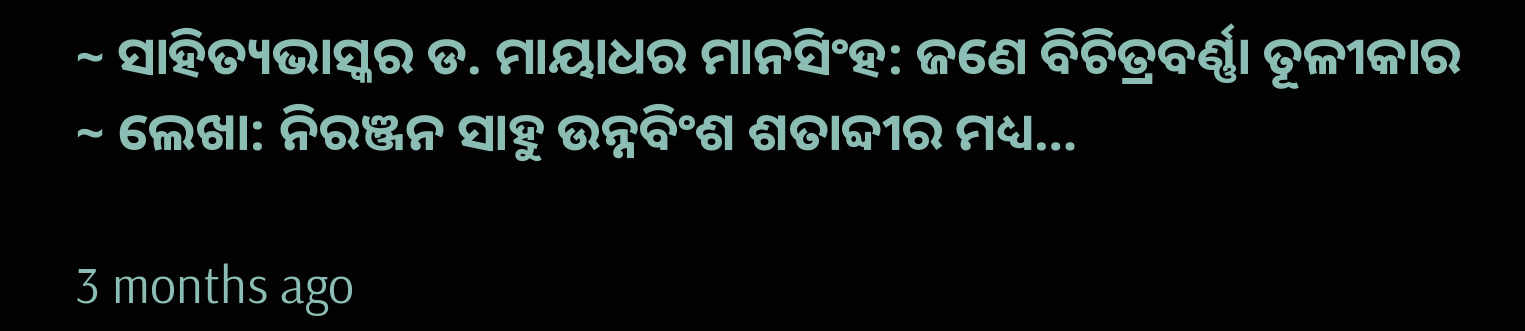~ ସାହିତ୍ୟଭାସ୍କର ଡ. ମାୟାଧର ମାନସିଂହ: ଜଣେ ବିଚିତ୍ରବର୍ଣ୍ଣା ତୂଳୀକାର ~ ଲେଖା: ନିରଞ୍ଜନ ସାହୁ ଉନ୍ନବିଂଶ ଶତାବ୍ଦୀର ମଧ୍ୟ…

3 months ago